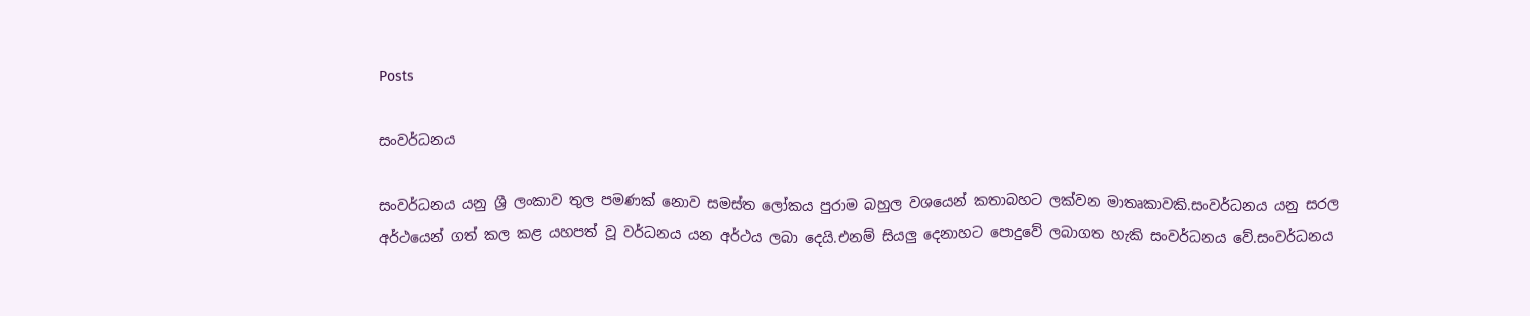Posts

සංවර්ධනය

සංවර්ධනය යනු ශ්‍රී ලංකාව තුල පමණක් නොව සමස්ත ලෝකය පුරාම බහුල වශයෙන් කතාබහට ලක්වන මාතෘකාවකි.සංවර්ධනය යනු සරල අර්ථයෙන් ගත් කල කළ යහපත් වූ වර්ධනය යන අර්ථය ලබා දෙයි.එනම් සියලු දෙනාහට පොදුවේ ලබාගත හැකි සංවර්ධනය වේ.සංවර්ධනය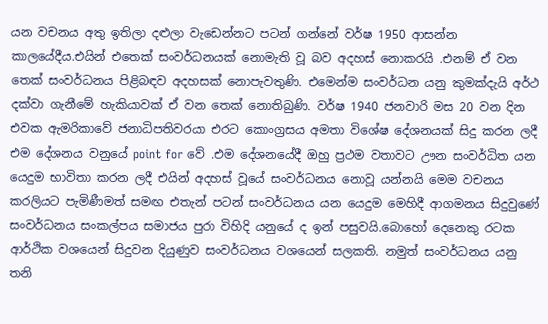යන වචනය අතු ඉතිලා දළුලා වැඩෙන්නට පටන් ගන්නේ වර්ෂ 1950 ආසන්න කාලයේදීය.එයින් එතෙක් සංවර්ධනයක් නොමැති වූ බව අදහස් නොකරයි .එනම් ඒ වන තෙක් සංවර්ධනය පිළිබඳව අදහසක් නොපැවතුණි. එමෙන්ම සංවර්ධන යනු කුමක්දැයි අර්ථ දක්වා ගැනීමේ හැකියාවක් ඒ වන තෙක් නොතිබුණි. වර්ෂ 1940 ජනවාරි මස 20 වන දින එවක ඇමරිකාවේ ජනාධිපතිවරයා එරට කොංග්‍රසය අමතා විශේෂ දේශනයක් සිදු කරන ලදී එම දේශනය වනුයේ point for වේ .එම දේශනයේදී ඔහු ප්‍රථම වතාවට ඌන සංවර්ධිත යන යෙදුම භාවිතා කරන ලදී එයින් අදහස් වූයේ සංවර්ධනය නොවූ යන්නයි මෙම වචනය කරලියට පැමිණීමත් සමඟ එතැන් පටන් සංවර්ධනය යන යෙදුම මෙහිදී ආගමනය සිදුවුණේ සංවර්ධනය සංකල්පය සමාජය පුරා විහිදි යනුයේ ද ඉන් පසුවයි.බොහෝ දෙනෙකු රටක ආර්ථික වශයෙන් සිදුවන දියුණුව සංවර්ධනය වශයෙන් සලකති. නමුත් සංවර්ධනය යනු තනි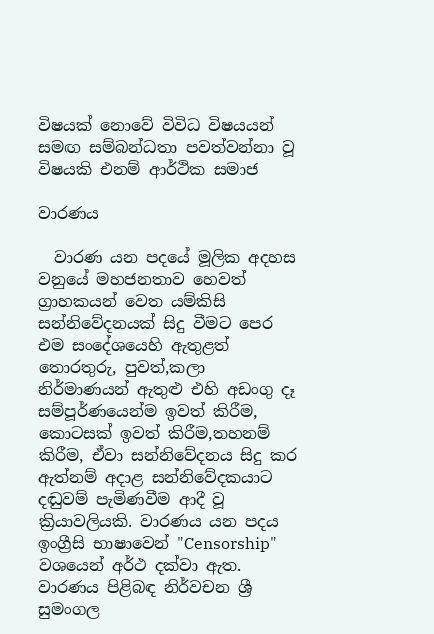විෂයක් නොවේ විවිධ විෂයයන් සමඟ සම්බන්ධතා පවත්වන්නා වූ විෂයකි එනම් ආර්ථික සමාජ

වාරණය

  වාරණ යන පදයේ මූලික අදහස වනුයේ මහජනතාව හෙවත් ග්‍රාහකයන් වෙත යම්කිසි සන්නිවේදනයක් සිදු වීමට පෙර එම සංදේශයෙහි ඇතුළත් තොරතුරු, පුවත්,කලා නිර්මාණයන් ඇතුළු එහි අඩංගු දෑ සම්පූර්ණයෙන්ම ඉවත් කිරීම, කොටසක් ඉවත් කිරීම,තහනම් කිරීම, ඒවා සන්නිවේදනය සිදු කර ඇත්නම් අදාළ සන්නිවේදකයාට දඬුවම් පැමිණවීම ආදී වූ ක්‍රියාවලියකි. වාරණය යන පදය ඉංග්‍රීසි භාෂාවෙන් "Censorship" වශයෙන් අර්ථ දක්වා ඇත. වාරණය පිළිබඳ නිර්වචන ශ්‍රී සුමංගල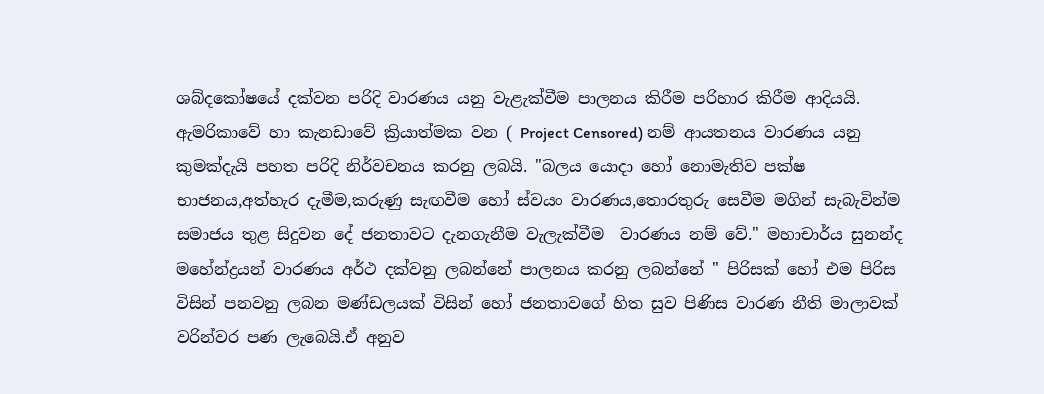ශබ්දකෝෂයේ දක්වන පරිදි වාරණය යනු වැළැක්වීම පාලනය කිරීම පරිහාර කිරීම ආදියයි. ඇමරිකාවේ හා කැනඩාවේ ක්‍රියාත්මක වන ( Project Censored) නම් ආයතනය වාරණය යනු කුමක්දැයි පහත පරිදි නිර්වචනය කරනු ලබයි. "බලය යොදා හෝ නොමැතිව පක්ෂ භාජනය,අත්හැර දැමීම,කරුණු සැඟවීම හෝ ස්වයං වාරණය,තොරතුරු සෙවීම මගින් සැබැවින්ම සමාජය තුළ සිදුවන දේ ජනතාවට දැනගැනීම වැලැක්වීම  වාරණය නම් වේ." මහාචාර්ය සුනන්ද මහේන්ද්‍රයන් වාරණය අර්ථ දක්වනු ලබන්නේ පාලනය කරනු ලබන්නේ " පිරිසක් හෝ එම පිරිස විසින් පනවනු ලබන මණ්ඩලයක් විසින් හෝ ජනතාවගේ හිත සුව පිණිස වාරණ නීති මාලාවක් වරින්වර පණ ලැබෙයි.ඒ අනුව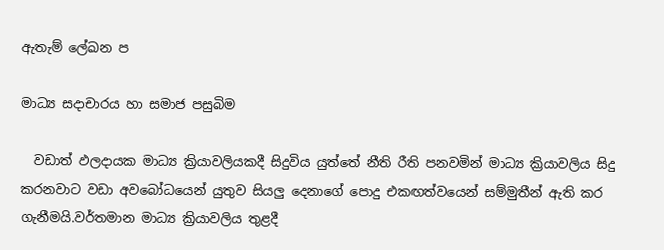ඇතැම් ලේඛන ප

මාධ්‍ය සදාචාරය හා සමාජ පසුබිම

  වඩාත් ඵලදායක මාධ්‍ය ක්‍රියාවලියකදී සිදුවිය යුත්තේ නීති රීති පනවමින් මාධ්‍ය ක්‍රියාවලිය සිදු කරනවාට වඩා අවබෝධයෙන් යුතුව සියලු දෙනාගේ පොදු එකඟත්වයෙන් සම්මුතීන් ඇති කර ගැනීමයි.වර්තමාන මාධ්‍ය ක්‍රියාවලිය තුළදී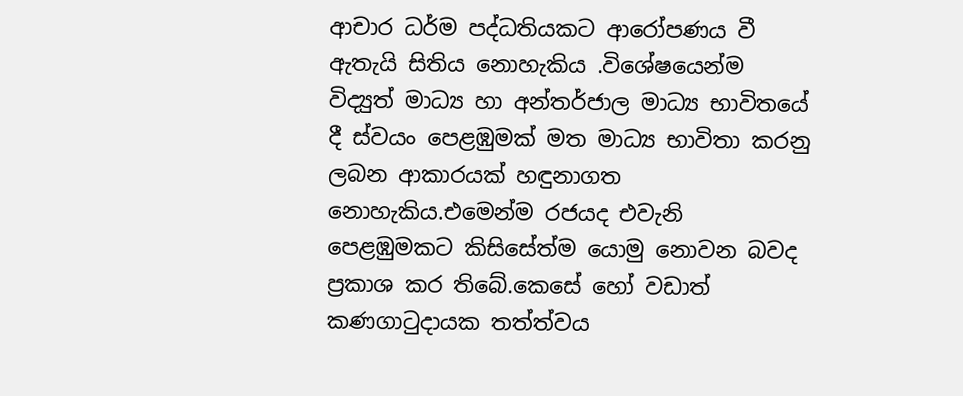ආචාර ධර්ම පද්ධතියකට ආරෝපණය වී ඇතැයි සිතිය නොහැකිය .විශේෂයෙන්ම  විද්‍යුත් මාධ්‍ය හා අන්තර්ජාල මාධ්‍ය භාවිතයේ දී ස්වයං පෙළඹුමක් මත මාධ්‍ය භාවිතා කරනු ලබන ආකාරයක් හඳුනාගත නොහැකිය.එමෙන්ම රජයද එවැනි පෙළඹුමකට කිසිසේත්ම යොමු නොවන බවද ප්‍රකාශ කර තිබේ.කෙසේ හෝ වඩාත් කණගාටුදායක තත්ත්වය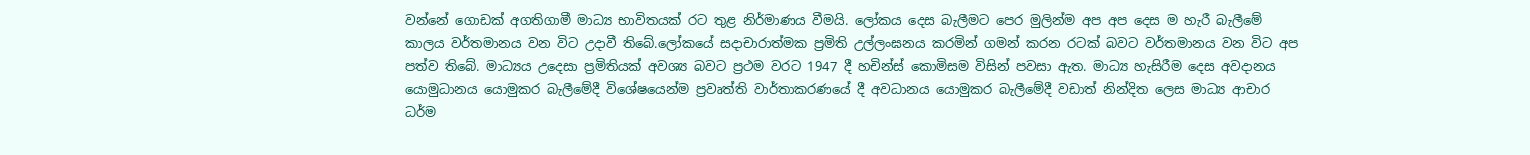වන්නේ ගොඩක් අගතිගාමී මාධ්‍ය භාවිතයක් රට තුළ නිර්මාණය වීමයි. ලෝකය දෙස බැලීමට පෙර මුලින්ම අප අප දෙස ම හැරී බැලීමේ කාලය වර්තමානය වන විට උදාවී තිබේ.ලෝකයේ සදාචාරාත්මක ප්‍රමිති උල්ලංඝනය කරමින් ගමන් කරන රටක් බවට වර්තමානය වන විට අප පත්ව තිබේ. මාධ්‍යය උදෙසා ප්‍රමිතියක් අවශ්‍ය බවට ප්‍රථම වරට 1947 දී හචින්ස් කොමිසම විසින් පවසා ඇත. මාධ්‍ය හැසිරීම දෙස අවදානය යොමුධානය යොමුකර බැලීමේදී විශේෂයෙන්ම ප්‍රවෘත්ති වාර්තාකරණයේ දී අවධානය යොමුකර බැලීමේදී වඩාත් නින්දිත ලෙස මාධ්‍ය ආචාර ධර්ම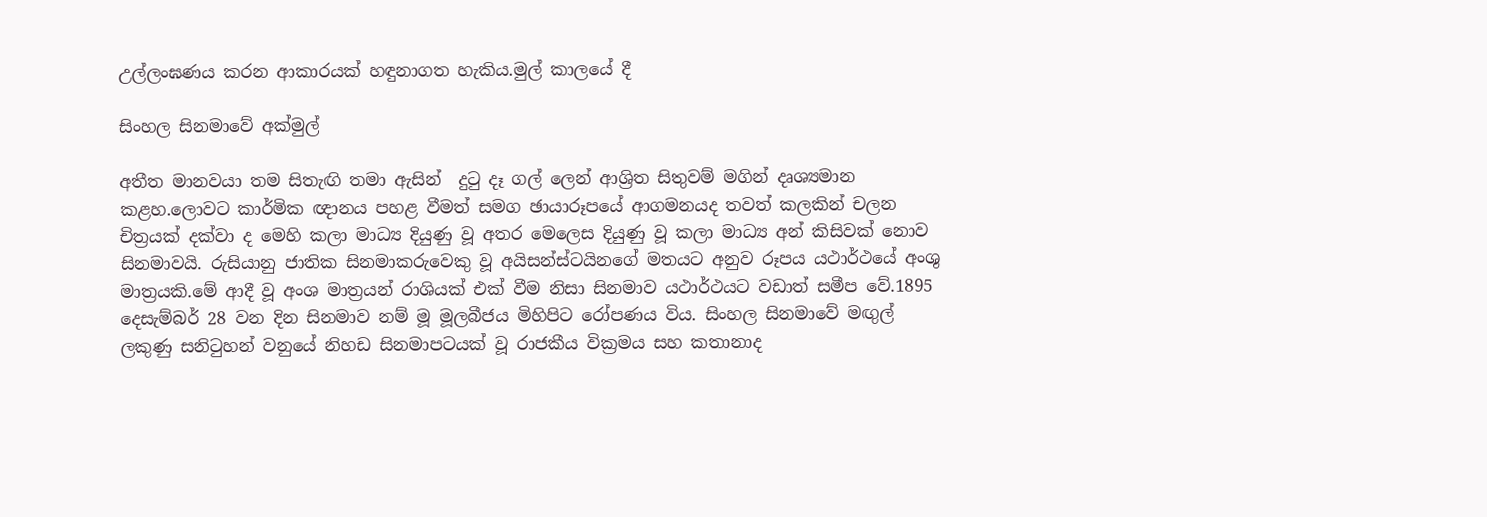උල්ලංඝණය කරන ආකාරයක් හඳුනාගත හැකිය.මුල් කාලයේ දී

සිංහල සිනමාවේ අක්මුල්

අතීත මානවයා තම සිතැඟි තමා ඇසින්  දුටු දෑ ගල් ලෙන් ආශ්‍රිත සිතුවම් මගින් දෘශ්‍යමාන කළහ.ලොවට කාර්මික ඥානය පහළ වීමත් සමග ඡායාරූපයේ ආගමනයද තවත් කලකින් චලන චිත්‍රයක් දක්වා ද මෙහි කලා මාධ්‍ය දියුණු වූ අතර මෙලෙස දියුණු වූ කලා මාධ්‍ය අන් කිසිවක් නොව සිනමාවයි. රුසියානු ජාතික සිනමාකරුවෙකු වූ අයිසන්ස්ටයිනගේ මතයට අනුව රූපය යථාර්ථයේ අංශු මාත්‍රයකි.මේ ආදී වූ අංශ මාත්‍රයන් රාශියක් එක් වීම නිසා සිනමාව යථාර්ථයට වඩාත් සමීප වේ.1895 දෙසැම්බර් 28 වන දින සිනමාව නම් මූ මූලබීජය මිහිපිට රෝපණය විය. සිංහල සිනමාවේ මඟුල් ලකුණු සනිටුහන් වනුයේ නිහඩ සිනමාපටයක් වූ රාජකීය වික්‍රමය සහ කතානාද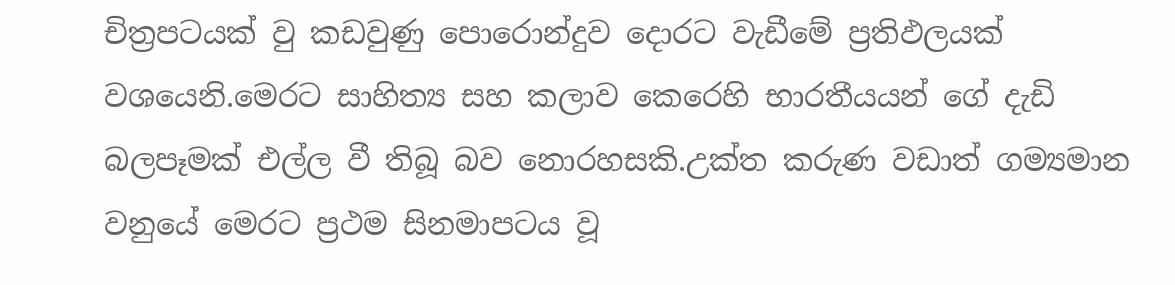චිත්‍රපටයක් වු කඩවුණු පොරොන්දුව දොරට වැඩීමේ ප්‍රතිඵලයක් වශයෙනි.මෙරට සාහිත්‍ය සහ කලාව කෙරෙහි භාරතීයයන් ගේ දැඩි බලපෑමක් එල්ල වී තිබූ බව නොරහසකි.උක්ත කරුණ වඩාත් ගම්‍යමාන වනුයේ මෙරට ප්‍රථම සිනමාපටය වූ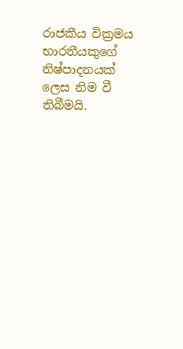රාජකීය වික්‍රමය භාරතීයකුගේ නිෂ්පාදනයක් ලෙස නිම වී තිබීමයි.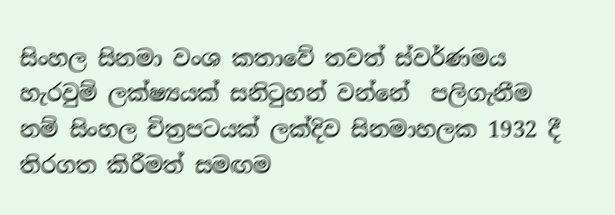සිංහල සිනමා වංශ කතාවේ තවත් ස්වර්ණමය හැරවුම් ලක්ෂ්‍යයක් සනිටුහන් වන්නේ  පලිගැනීම නම් සිංහල චිත්‍රපටයක් ලක්දිව සිනමාහලක 1932 දී තිරගත කිරීමත් සමඟම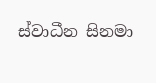ස්වාධීන සිනමා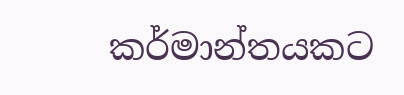කර්මාන්තයකට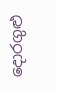දොරගුළු